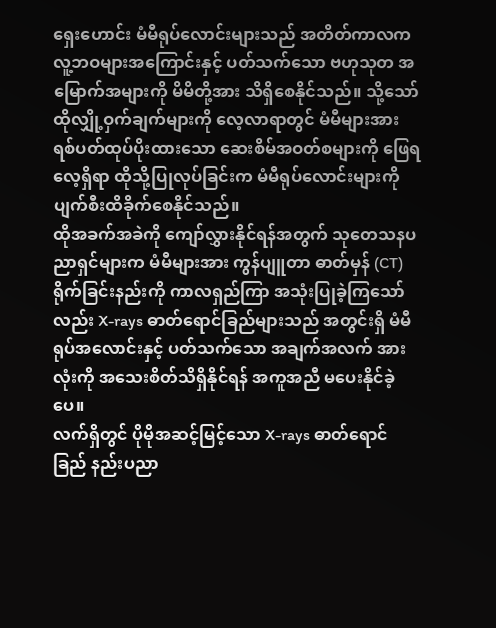ရှေးဟောင်း မံမီရုပ်လောင်းများသည် အတိတ်ကာလက လူ့ဘဝများအကြောင်းနှင့် ပတ်သက်သော ဗဟုသုတ အမြောက်အများကို မိမိတို့အား သိရှိစေနိုင်သည်။ သို့သော် ထိုလျှို့ဝှက်ချက်များကို လေ့လာရာတွင် မံမီများအား ရစ်ပတ်ထုပ်ပိုးထားသော ဆေးစိမ်အဝတ်စများကို ဖြေရလေ့ရှိရာ ထိုသို့ပြုလုပ်ခြင်းက မံမီရုပ်လောင်းများကို ပျက်စီးထိခိုက်စေနိုင်သည်။
ထိုအခက်အခဲကို ကျော်လွှားနိုင်ရန်အတွက် သုတေသနပညာရှင်များက မံမီများအား ကွန်ပျူတာ ဓာတ်မှန် (CT) ရိုက်ခြင်းနည်းကို ကာလရှည်ကြာ အသုံးပြုခဲ့ကြသော်လည်း X-rays ဓာတ်ရောင်ခြည်များသည် အတွင်းရှိ မံမီရုပ်အလောင်းနှင့် ပတ်သက်သော အချက်အလက် အားလုံးကို အသေးစိတ်သိရှိနိုင်ရန် အကူအညီ မပေးနိုင်ခဲ့ပေ။
လက်ရှိတွင် ပိုမိုအဆင့်မြင့်သော X-rays ဓာတ်ရောင်ခြည် နည်းပညာ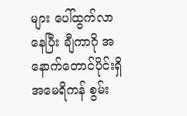များ ပေါ်ထွက်လာနေပြီး ချီကာဂို အနောက်တောင်ပိုင်းရှိ အမေရိကန် စွမ်း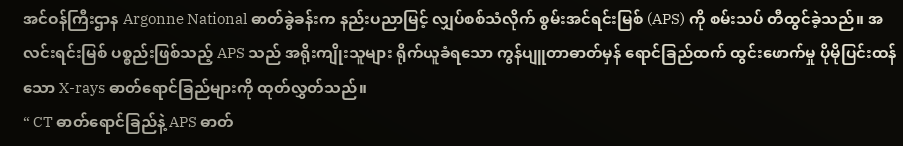အင်ဝန်ကြီးဌာန Argonne National ဓာတ်ခွဲခန်းက နည်းပညာမြင့် လျှပ်စစ်သံလိုက် စွမ်းအင်ရင်းမြစ် (APS) ကို စမ်းသပ် တီထွင်ခဲ့သည်။ အလင်းရင်းမြစ် ပစ္စည်းဖြစ်သည့် APS သည် အရိုးကျိုးသူများ ရိုက်ယူခံရသော ကွန်ပျူတာဓာတ်မှန် ရောင်ခြည်ထက် ထွင်းဖောက်မှု ပိုမိုပြင်းထန်သော X-rays ဓာတ်ရောင်ခြည်များကို ထုတ်လွှတ်သည်။
“ CT ဓာတ်ရောင်ခြည်နဲ့ APS ဓာတ်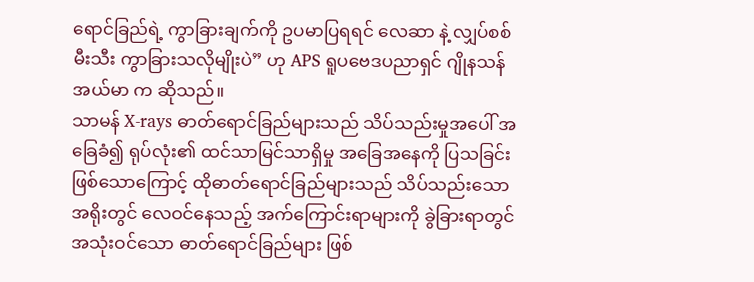ရောင်ခြည်ရဲ့ ကွာခြားချက်ကို ဥပမာပြရရင် လေဆာ နဲ့ လျှပ်စစ်မီးသီး ကွာခြားသလိုမျိုးပဲ” ဟု APS ရူပဗေဒပညာရှင် ဂျိုနသန်အယ်မာ က ဆိုသည်။
သာမန် X-rays ဓာတ်ရောင်ခြည်များသည် သိပ်သည်းမှုအပေါ် အခြေခံ၍ ရုပ်လုံး၏ ထင်သာမြင်သာရှိမှု အခြေအနေကို ပြသခြင်း ဖြစ်သောကြောင့် ထိုဓာတ်ရောင်ခြည်များသည် သိပ်သည်းသော အရိုးတွင် လေဝင်နေသည့် အက်ကြောင်းရာများကို ခွဲခြားရာတွင် အသုံးဝင်သော ဓာတ်ရောင်ခြည်များ ဖြစ်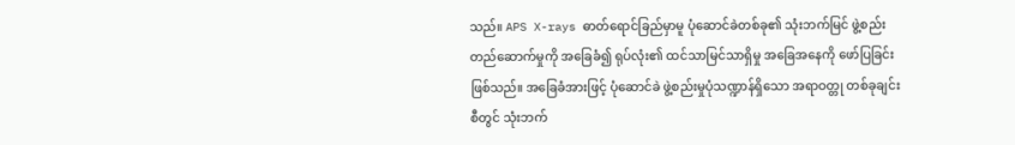သည်။ APS X-rays ဓာတ်ရောင်ခြည်မှာမူ ပုံဆောင်ခဲတစ်ခု၏ သုံးဘက်မြင် ဖွဲ့စည်းတည်ဆောက်မှုကို အခြေခံ၍ ရုပ်လုံး၏ ထင်သာမြင်သာရှိမှု အခြေအနေကို ဖော်ပြခြင်း ဖြစ်သည်။ အခြေခံအားဖြင့် ပုံဆောင်ခဲ ဖွဲ့စည်းမှုပုံသဏ္ဍာန်ရှိသော အရာဝတ္တု တစ်ခုချင်းစီတွင် သုံးဘက်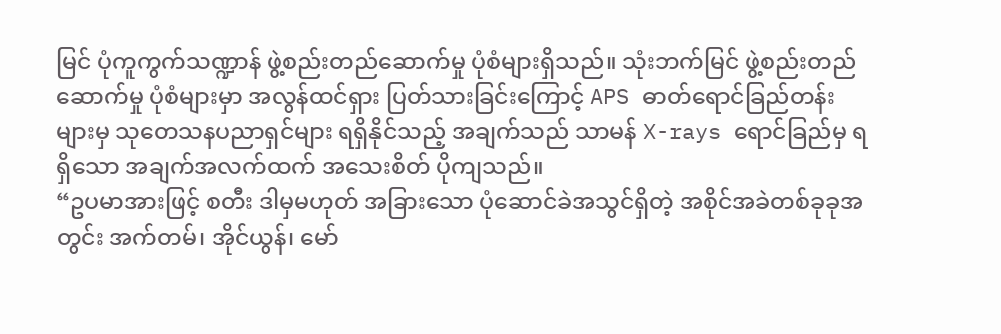မြင် ပုံကူကွက်သဏ္ဍာန် ဖွဲ့စည်းတည်ဆောက်မှု ပုံစံများရှိသည်။ သုံးဘက်မြင် ဖွဲ့စည်းတည်ဆောက်မှု ပုံစံများမှာ အလွန်ထင်ရှား ပြတ်သားခြင်းကြောင့် APS ဓာတ်ရောင်ခြည်တန်းများမှ သုတေသနပညာရှင်များ ရရှိနိုင်သည့် အချက်သည် သာမန် X-rays ရောင်ခြည်မှ ရရှိသော အချက်အလက်ထက် အသေးစိတ် ပိုကျသည်။
“ဥပမာအားဖြင့် စတီး ဒါမှမဟုတ် အခြားသော ပုံဆောင်ခဲအသွင်ရှိတဲ့ အစိုင်အခဲတစ်ခုခုအတွင်း အက်တမ်၊ အိုင်ယွန်၊ မော်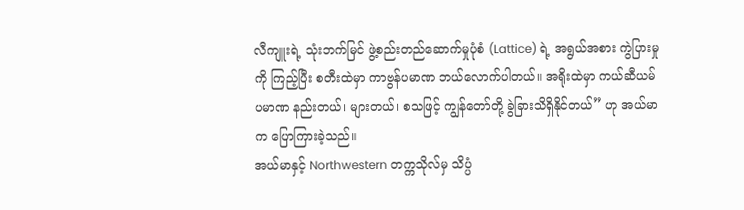လီကျူးရဲ့ သုံးဘက်မြင် ဖွဲ့စည်းတည်ဆောက်မှုပုံစံ (Lattice) ရဲ့ အရွယ်အစား ကွဲပြားမှုကို ကြည့်ပြီး စတီးထဲမှာ ကာဗွန်ပမာဏ ဘယ်လောက်ပါတယ်။ အရိုးထဲမှာ ကယ်ဆီယမ်ပမာဏ နည်းတယ်၊ များတယ်၊ စသဖြင့် ကျွန်တော်တို့ ခွဲခြားသိရှိနိုင်တယ်” ဟု အယ်မာက ပြောကြားခဲ့သည်။
အယ်မာနှင့် Northwestern တက္ကသိုလ်မှ သိပ္ပံ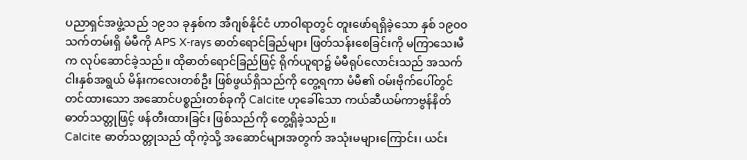ပညာရှင်အဖွဲ့သည် ၁၉၁၁ ခုနှစ်က အီဂျစ်နိုင်ငံ ဟာဝါရာတွင် တူးဖော်ရရှိခဲ့သော နှစ် ၁၉၀၀ သက်တမ်းရှိ မံမီကို APS X-rays ဓာတ်ရောင်ခြည်များ ဖြတ်သန်းစေခြင်းကို မကြာသေးမီက လုပ်ဆောင်ခဲ့သည်။ ထိုဓာတ်ရောင်ခြည်ဖြင့် ရိုက်ယူရာ၌ မံမီရုပ်လောင်းသည် အသက် ငါးနှစ်အရွယ် မိန်းကလေးတစ်ဦး ဖြစ်ဖွယ်ရှိသည်ကို တွေ့ရကာ မံမီ၏ ဝမ်းဗိုက်ပေါ်တွင် တင်ထားသော အဆောင်ပစ္စည်းတစ်ခုကို Calcite ဟုခေါ်သော ကယ်ဆီယမ်ကာဗွန်နိတ် ဓာတ်သတ္တုဖြင့် ဖန်တီးထားခြင်း ဖြစ်သည်ကို တွေ့ရှိခဲ့သည်။
Calcite ဓာတ်သတ္တုသည် ထိုကဲ့သို့ အဆောင်များအတွက် အသုံးမများကြောင်း၊ ယင်း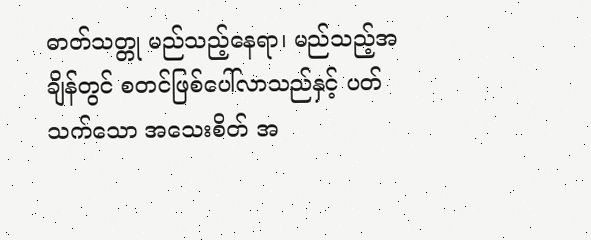ဓာတ်သတ္တု မည်သည့်နေရာ၊ မည်သည့်အချိန်တွင် စတင်ဖြစ်ပေါ်လာသည်နှင့် ပတ်သက်သော အသေးစိတ် အ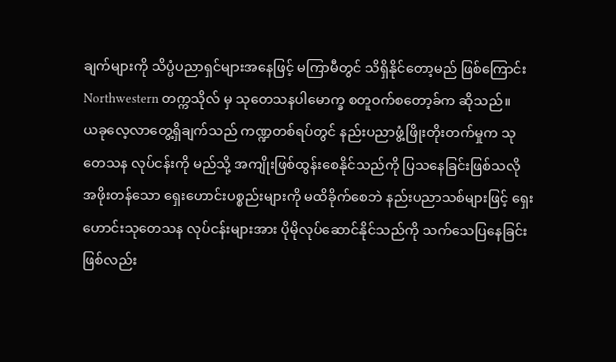ချက်များကို သိပ္ပံပညာရှင်များအနေဖြင့် မကြာမီတွင် သိရှိနိုင်တော့မည် ဖြစ်ကြောင်း Northwestern တက္ကသိုလ် မှ သုတေသနပါမောက္ခ စတူဝက်စတော့ခ်က ဆိုသည်။
ယခုလေ့လာတွေ့ရှိချက်သည် ကဏ္ဍတစ်ရပ်တွင် နည်းပညာဖွံ့ဖြိုးတိုးတက်မှုက သုတေသန လုပ်ငန်းကို မည်သို့ အကျိုးဖြစ်ထွန်းစေနိုင်သည်ကို ပြသနေခြင်းဖြစ်သလို အဖိုးတန်သော ရှေးဟောင်းပစ္စည်းများကို မထိခိုက်စေဘဲ နည်းပညာသစ်များဖြင့် ရှေးဟောင်းသုတေသန လုပ်ငန်းများအား ပိုမိုလုပ်ဆောင်နိုင်သည်ကို သက်သေပြနေခြင်း ဖြစ်လည်း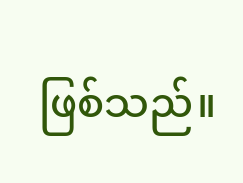ဖြစ်သည်။